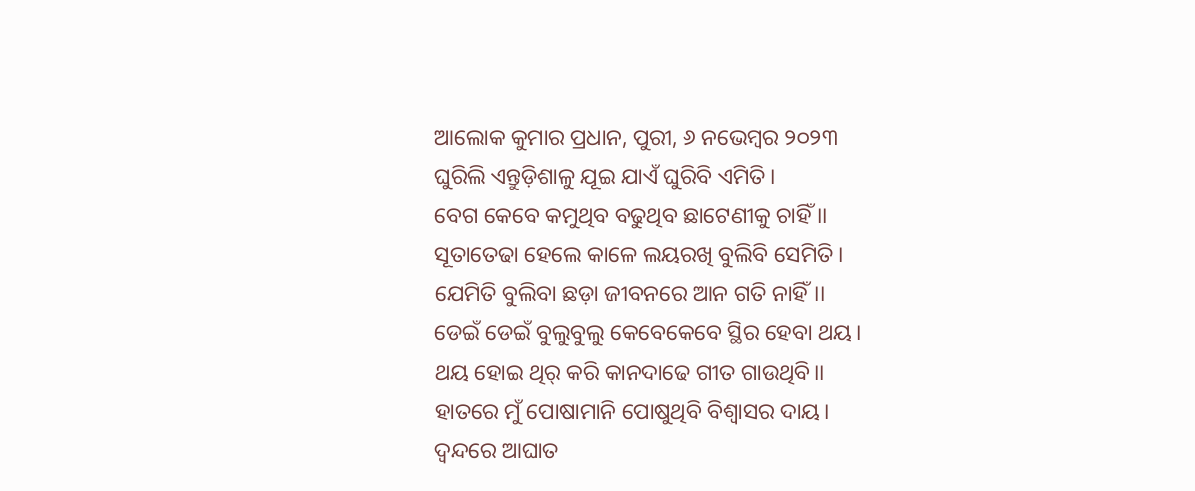ଆଲୋକ କୁମାର ପ୍ରଧାନ, ପୁରୀ, ୬ ନଭେମ୍ବର ୨୦୨୩
ଘୁରିଲି ଏନ୍ତୁଡ଼ିଶାଳୁ ଯୂଇ ଯାଏଁ ଘୁରିବି ଏମିତି।
ବେଗ କେବେ କମୁଥିବ ବଢୁଥିବ ଛାଟେଣୀକୁ ଚାହିଁ ।।
ସୂତାତେଢା ହେଲେ କାଳେ ଲୟରଖି ବୁଲିବି ସେମିତି।
ଯେମିତି ବୁଲିବା ଛଡ଼ା ଜୀବନରେ ଆନ ଗତି ନାହିଁ।।
ଡେଇଁ ଡେଇଁ ବୁଲୁବୁଲୁ କେବେକେବେ ସ୍ଥିର ହେବା ଥୟ।
ଥୟ ହୋଇ ଥିର୍ କରି କାନଦାଢେ ଗୀତ ଗାଉଥିବି।।
ହାତରେ ମୁଁ ପୋଷାମାନି ପୋଷୁଥିବି ବିଶ୍ବାସର ଦାୟ।
ଦ୍ବନ୍ଦରେ ଆଘାତ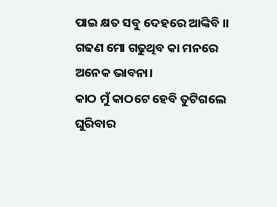ପାଇ କ୍ଷତ ସବୁ ଦେହରେ ଆଙ୍କିବି ।।
ଗଢଣ ମୋ ଗଢୁଥିବ କା ମନରେ ଅନେକ ଭାବନା।
କାଠ ମୁଁ କାଠଟେ ହେବି ତୁଟିଗଲେ ଘୁରିବାର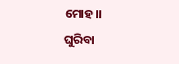ମୋହ।।
ଘୁରିବା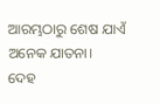ଆରମ୍ଭଠାରୁ ଶେଷ ଯାଏଁ ଅନେକ ଯାତନା।
ଦେହ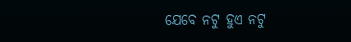ଯେବେ ନଟୁ ହୁଏ ନଟୁ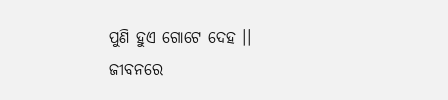ପୁଣି ହୁଏ ଗୋଟେ ଦେହ ।।
ଜୀବନରେ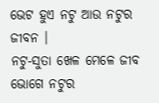ଭେଟ ହୁଏ ନଟୁ ଆଉ ନଟୁର ଜୀବନ ।
ନଟୁ-ସୁତା ଖେଳ ମେଳେ ଜୀବ ଭୋଗେ ନଟୁର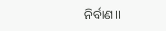ନିର୍ବାଣ।।